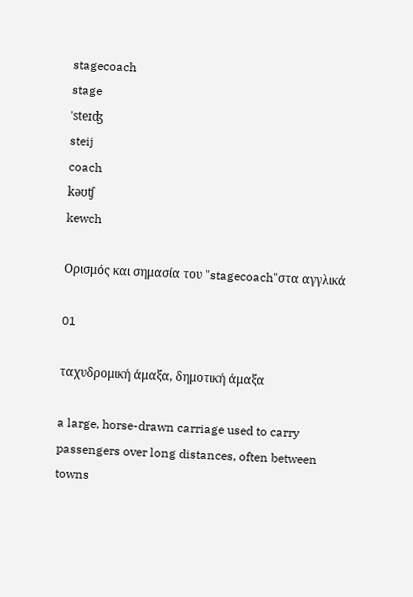stagecoach
stage
ˈsteɪʤ
steij
coach
kəʊʧ
kewch

Ορισμός και σημασία του "stagecoach"στα αγγλικά

01

ταχυδρομική άμαξα, δημοτική άμαξα

a large, horse-drawn carriage used to carry passengers over long distances, often between towns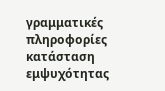γραμματικές πληροφορίες
κατάσταση εμψυχότητας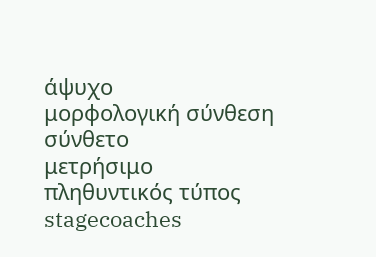άψυχο
μορφολογική σύνθεση
σύνθετο
μετρήσιμο
πληθυντικός τύπος
stagecoaches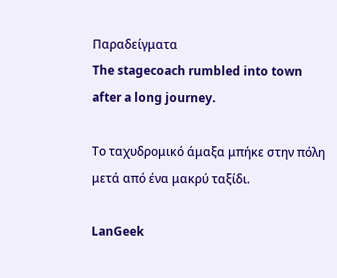Παραδείγματα
The stagecoach rumbled into town after a long journey.

Το ταχυδρομικό άμαξα μπήκε στην πόλη μετά από ένα μακρύ ταξίδι.

LanGeek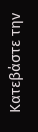Κατεβάστε την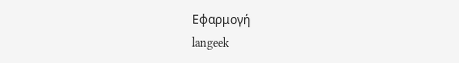Εφαρμογή
langeek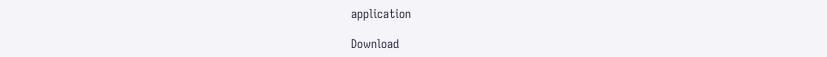application

Download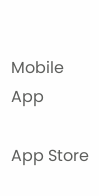Mobile App

App Store